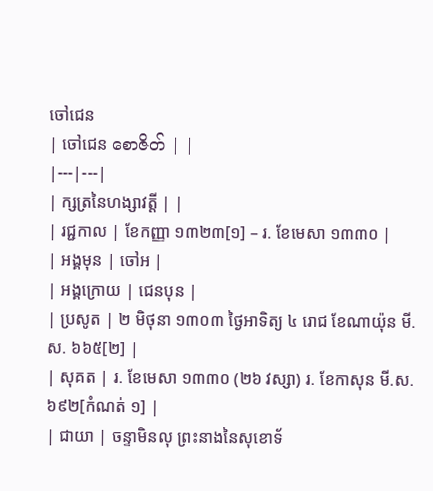ចៅជេន
| ចៅជេន စောဇိတ် | |
|---|---|
| ក្សត្រនៃហង្សាវត្តី | |
| រជ្ជកាល | ខែកញ្ញា ១៣២៣[១] – រ. ខែមេសា ១៣៣០ |
| អង្គមុន | ចៅអ |
| អង្គក្រោយ | ជេនបុន |
| ប្រសូត | ២ មិថុនា ១៣០៣ ថ្ងៃអាទិត្យ ៤ រោជ ខែណាយ៉ុន មី.ស. ៦៦៥[២] |
| សុគត | រ. ខែមេសា ១៣៣០ (២៦ វស្សា) រ. ខែកាសុន មី.ស. ៦៩២[កំណត់ ១] |
| ជាយា | ចន្ទាមិនលុ ព្រះនាងនៃសុខោទ័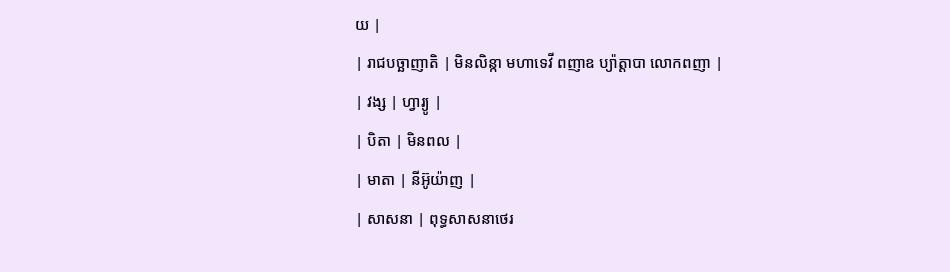យ |
| រាជបច្ឆាញាតិ | មិនលិន្កា មហាទេវី ពញាឧ ប្យ៉ាត្តាបា លោកពញា |
| វង្ស | ហ្វារ្យូ |
| បិតា | មិនពល |
| មាតា | នីអ៊ូយ៉ាញ |
| សាសនា | ពុទ្ធសាសនាថេរ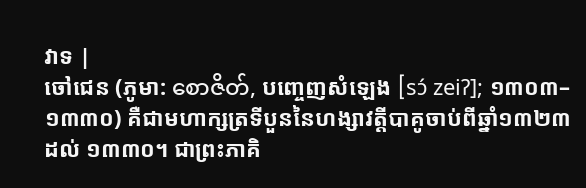វាទ |
ចៅជេន (ភូមា: စောဇိတ်, បញ្ចេញសំឡេង [sɔ́ zeiʔ]; ១៣០៣–១៣៣០) គឺជាមហាក្សត្រទីបួននៃហង្សាវត្តីបាគូចាប់ពីឆ្នាំ១៣២៣ ដល់ ១៣៣០។ ជាព្រះភាគិ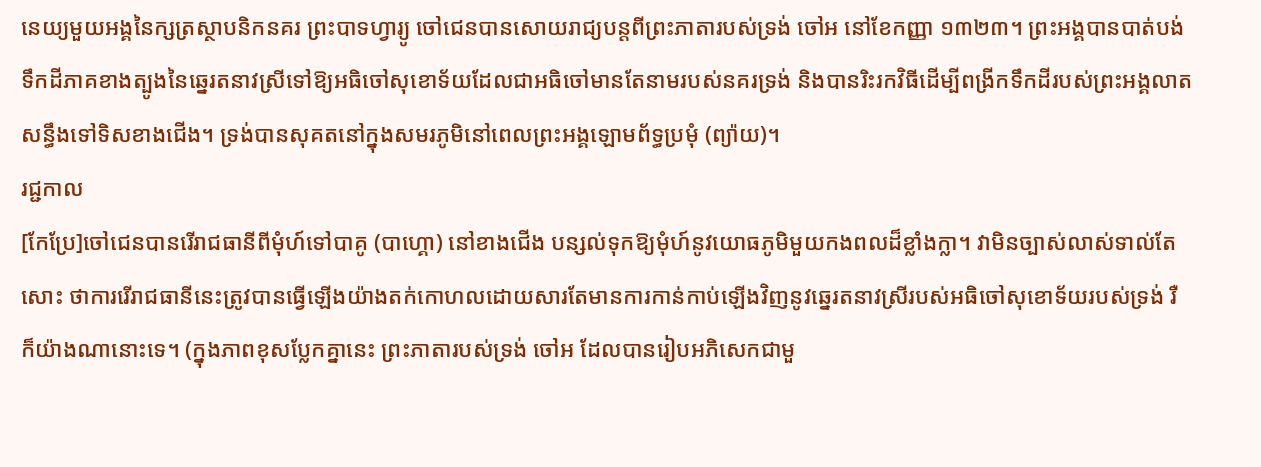នេយ្យមួយអង្គនៃក្សត្រស្ថាបនិកនគរ ព្រះបាទហ្វារ្យូ ចៅជេនបានសោយរាជ្យបន្តពីព្រះភាតារបស់ទ្រង់ ចៅអ នៅខែកញ្ញា ១៣២៣។ ព្រះអង្គបានបាត់បង់ទឹកដីភាគខាងត្បូងនៃឆ្នេរតនាវស្រីទៅឱ្យអធិចៅសុខោទ័យដែលជាអធិចៅមានតែនាមរបស់នគរទ្រង់ និងបានរិះរកវិធីដើម្បីពង្រីកទឹកដីរបស់ព្រះអង្គលាតសន្ធឹងទៅទិសខាងជើង។ ទ្រង់បានសុគតនៅក្នុងសមរភូមិនៅពេលព្រះអង្គឡោមព័ទ្ធប្រមុំ (ព្យ៉ាយ)។
រជ្ជកាល
[កែប្រែ]ចៅជេនបានរើរាជធានីពីមុំហ៍ទៅបាគូ (បាហ្គោ) នៅខាងជើង បន្សល់ទុកឱ្យមុំហ៍នូវយោធភូមិមួយកងពលដ៏ខ្លាំងក្លា។ វាមិនច្បាស់លាស់ទាល់តែសោះ ថាការរើរាជធានីនេះត្រូវបានធ្វើឡើងយ៉ាងតក់កោហលដោយសារតែមានការកាន់កាប់ឡើងវិញនូវឆ្នេរតនាវស្រីរបស់អធិចៅសុខោទ័យរបស់ទ្រង់ រឺ ក៏យ៉ាងណានោះទេ។ (ក្នុងភាពខុសប្លែកគ្នានេះ ព្រះភាតារបស់ទ្រង់ ចៅអ ដែលបានរៀបអភិសេកជាមួ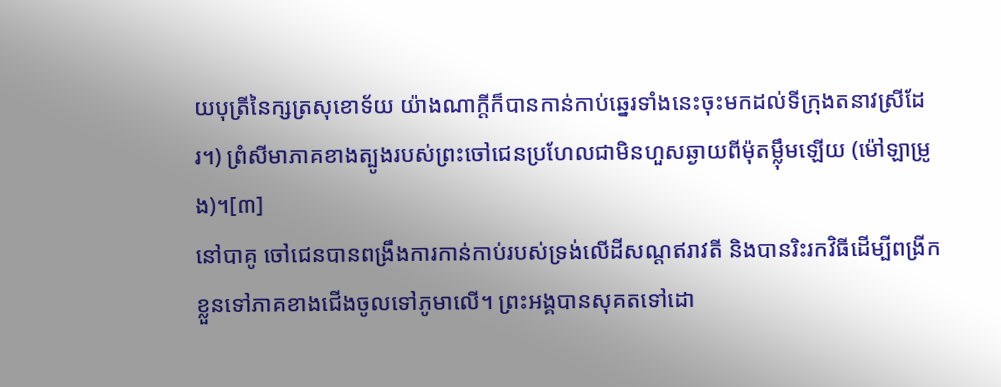យបុត្រីនៃក្សត្រសុខោទ័យ យ៉ាងណាក្ដីក៏បានកាន់កាប់ឆ្នេរទាំងនេះចុះមកដល់ទីក្រុងតនាវស្រីដែរ។) ព្រំសីមាភាគខាងត្បូងរបស់ព្រះចៅជេនប្រហែលជាមិនហួសឆ្ងាយពីម៉ុតម្ល៉ឹមឡើយ (ម៉ៅឡាម្រូង)។[៣]
នៅបាគូ ចៅជេនបានពង្រឹងការកាន់កាប់របស់ទ្រង់លើដីសណ្ដឥរាវតី និងបានរិះរកវិធីដើម្បីពង្រីកខ្លួនទៅភាគខាងជើងចូលទៅភូមាលើ។ ព្រះអង្គបានសុគតទៅដោ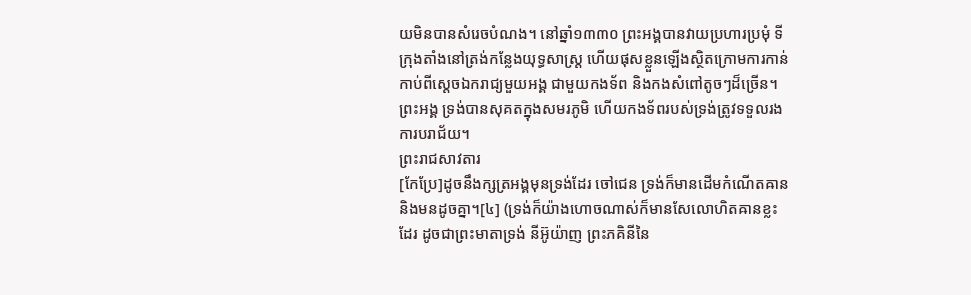យមិនបានសំរេចបំណង។ នៅឆ្នាំ១៣៣០ ព្រះអង្គបានវាយប្រហារប្រមុំ ទីក្រុងតាំងនៅត្រង់កន្លែងយុទ្ធសាស្ត្រ ហើយផុសខ្លួនឡើងស្ថិតក្រោមការកាន់កាប់ពីស្ដេចឯករាជ្យមួយអង្គ ជាមួយកងទ័ព និងកងសំពៅតូចៗដ៏ច្រើន។ ព្រះអង្គ ទ្រង់បានសុគតក្នុងសមរភូមិ ហើយកងទ័ពរបស់ទ្រង់ត្រូវទទួលរងការបរាជ័យ។
ព្រះរាជសាវតារ
[កែប្រែ]ដូចនឹងក្សត្រអង្គមុនទ្រង់ដែរ ចៅជេន ទ្រង់ក៏មានដើមកំណើតឝាន និងមនដូចគ្នា។[៤] (ទ្រង់ក៏យ៉ាងហោចណាស់ក៏មានសែលោហិតឝានខ្លះដែរ ដូចជាព្រះមាតាទ្រង់ នីអ៊ូយ៉ាញ ព្រះភគិនីនៃ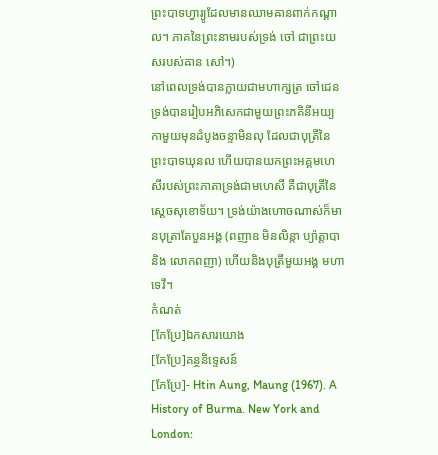ព្រះបាទហ្វារ្យូដែលមានឈាមឝានពាក់កណ្ដាល។ ភាគនៃព្រះនាមរបស់ទ្រង់ ចៅ ជាព្រះយសរបស់ឝាន សៅ។)
នៅពេលទ្រង់បានក្លាយជាមហាក្សត្រ ចៅជេនទ្រង់បានរៀបអភិសេកជាមួយព្រះភគិនីអយ្យកាមួយមុនដំបូងចន្ទាមិនលុ ដែលជាបុត្រីនៃព្រះបាទឃុនល ហើយបានយកព្រះអគ្គមហេសីរបស់ព្រះភាតាទ្រង់ជាមហេសី គឺជាបុត្រីនៃស្ដេចសុខោទ័យ។ ទ្រង់យ៉ាងហោចណាស់ក៏មានបុត្រាតែបួនអង្គ (ពញាឧ មិនលិន្កា ប្យ៉ាត្តាបា និង លោកពញា) ហើយនិងបុត្រីមួយអង្គ មហាទេវី។
កំណត់
[កែប្រែ]ឯកសារយោង
[កែប្រែ]គន្ថនិទ្ទេសន៍
[កែប្រែ]- Htin Aung, Maung (1967). A History of Burma. New York and London: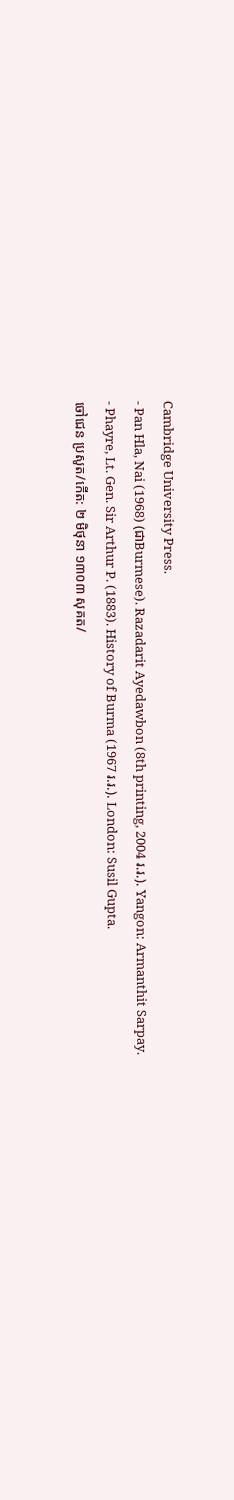Cambridge University Press.
- Pan Hla, Nai (1968) (ជាBurmese). Razadarit Ayedawbon (8th printing, 2004 រ.រ.). Yangon: Armanthit Sarpay.
- Phayre, Lt. Gen. Sir Arthur P. (1883). History of Burma (1967 រ.រ.). London: Susil Gupta.
ចៅជេន ប្រសូត/កើត: ២ មិថុនា ១៣០៣ សុគត/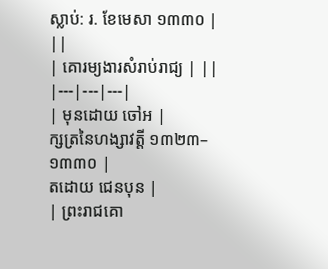ស្លាប់: រ. ខែមេសា ១៣៣០ | ||
| គោរម្យងារសំរាប់រាជ្យ | ||
|---|---|---|
| មុនដោយ ចៅអ |
ក្សត្រនៃហង្សាវត្តី ១៣២៣–១៣៣០ |
តដោយ ជេនបុន |
| ព្រះរាជគោ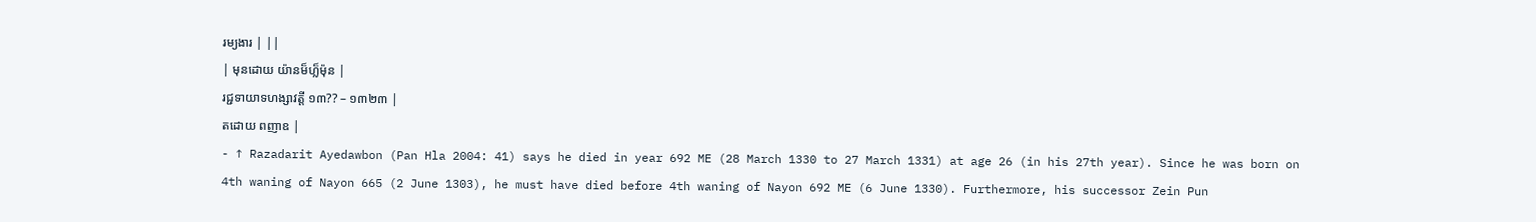រម្យងារ | ||
| មុនដោយ យ៉ានម៏ហ្ល៏ម៉ុន |
រជ្ជទាយាទហង្សាវត្តី ១៣?? – ១៣២៣ |
តដោយ ពញាឧ |
- ↑ Razadarit Ayedawbon (Pan Hla 2004: 41) says he died in year 692 ME (28 March 1330 to 27 March 1331) at age 26 (in his 27th year). Since he was born on 4th waning of Nayon 665 (2 June 1303), he must have died before 4th waning of Nayon 692 ME (6 June 1330). Furthermore, his successor Zein Pun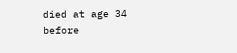died at age 34 before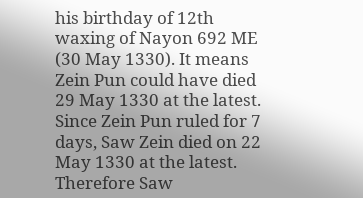his birthday of 12th waxing of Nayon 692 ME (30 May 1330). It means Zein Pun could have died 29 May 1330 at the latest. Since Zein Pun ruled for 7 days, Saw Zein died on 22 May 1330 at the latest. Therefore Saw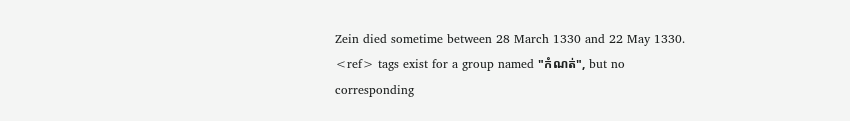Zein died sometime between 28 March 1330 and 22 May 1330.
<ref> tags exist for a group named "កំណត់", but no corresponding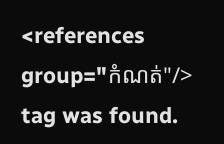<references group="កំណត់"/> tag was found.